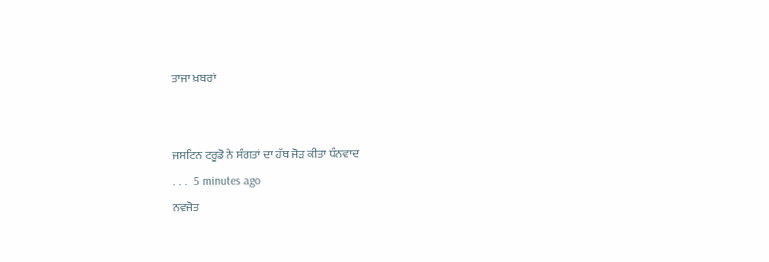ਤਾਜਾ ਖ਼ਬਰਾਂ


ਜਸਟਿਨ ਟਰੂਡੋ ਨੇ ਸੰਗਤਾਂ ਦਾ ਹੱਥ ਜੋੜ ਕੀਤਾ ਧੰਨਵਾਦ
. . .  5 minutes ago
ਨਵਜੋਤ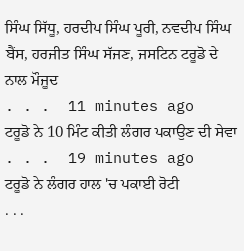ਸਿੰਘ ਸਿੱਧੂ, ਹਰਦੀਪ ਸਿੰਘ ਪੂਰੀ, ਨਵਦੀਪ ਸਿੰਘ ਬੈਂਸ, ਹਰਜੀਤ ਸਿੰਘ ਸੱਜਣ, ਜਸਟਿਨ ਟਰੂਡੋ ਦੇ ਨਾਲ ਮੌਜੂਦ
. . .  11 minutes ago
ਟਰੂਡੋ ਨੇ 10 ਮਿੰਟ ਕੀਤੀ ਲੰਗਰ ਪਕਾਉਣ ਦੀ ਸੇਵਾ
. . .  19 minutes ago
ਟਰੂਡੋ ਨੇ ਲੰਗਰ ਹਾਲ 'ਚ ਪਕਾਈ ਰੋਟੀ
. . .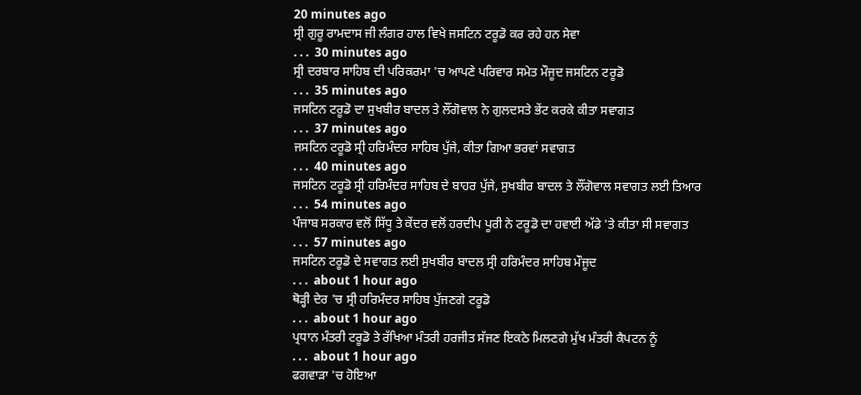20 minutes ago
ਸ੍ਰੀ ਗੁਰੂ ਰਾਮਦਾਸ ਜੀ ਲੰਗਰ ਹਾਲ ਵਿਖੇ ਜਸਟਿਨ ਟਰੂਡੋ ਕਰ ਰਹੇ ਹਨ ਸੇਵਾ
. . .  30 minutes ago
ਸ੍ਰੀ ਦਰਬਾਰ ਸਾਹਿਬ ਦੀ ਪਰਿਕਰਮਾ 'ਚ ਆਪਣੇ ਪਰਿਵਾਰ ਸਮੇਤ ਮੌਜੂਦ ਜਸਟਿਨ ਟਰੂਡੋ
. . .  35 minutes ago
ਜਸਟਿਨ ਟਰੂਡੋ ਦਾ ਸੁਖਬੀਰ ਬਾਦਲ ਤੇ ਲੌਂਗੋਵਾਲ ਨੇ ਗੁਲਦਸਤੇ ਭੇਂਟ ਕਰਕੇ ਕੀਤਾ ਸਵਾਗਤ
. . .  37 minutes ago
ਜਸਟਿਨ ਟਰੂਡੋ ਸ੍ਰੀ ਹਰਿਮੰਦਰ ਸਾਹਿਬ ਪੁੱਜੇ, ਕੀਤਾ ਗਿਆ ਭਰਵਾਂ ਸਵਾਗਤ
. . .  40 minutes ago
ਜਸਟਿਨ ਟਰੂਡੋ ਸ੍ਰੀ ਹਰਿਮੰਦਰ ਸਾਹਿਬ ਦੇ ਬਾਹਰ ਪੁੱਜੇ, ਸੁਖਬੀਰ ਬਾਦਲ ਤੇ ਲੌਂਗੋਵਾਲ ਸਵਾਗਤ ਲਈ ਤਿਆਰ
. . .  54 minutes ago
ਪੰਜਾਬ ਸਰਕਾਰ ਵਲੋਂ ਸਿੱਧੂ ਤੇ ਕੇਂਦਰ ਵਲੋਂ ਹਰਦੀਪ ਪੂਰੀ ਨੇ ਟਰੂਡੋ ਦਾ ਹਵਾਈ ਅੱਡੇ 'ਤੇ ਕੀਤਾ ਸੀ ਸਵਾਗਤ
. . .  57 minutes ago
ਜਸਟਿਨ ਟਰੂਡੋ ਦੇ ਸਵਾਗਤ ਲਈ ਸੁਖਬੀਰ ਬਾਦਲ ਸ੍ਰੀ ਹਰਿਮੰਦਰ ਸਾਹਿਬ ਮੌਜੂਦ
. . .  about 1 hour ago
ਥੋੜ੍ਹੀ ਦੇਰ 'ਚ ਸ੍ਰੀ ਹਰਿਮੰਦਰ ਸਾਹਿਬ ਪੁੱਜਣਗੇ ਟਰੂਡੋ
. . .  about 1 hour ago
ਪ੍ਰਧਾਨ ਮੰਤਰੀ ਟਰੂਡੋ ਤੇ ਰੱਖਿਆ ਮੰਤਰੀ ਹਰਜੀਤ ਸੱਜਣ ਇਕਠੇ ਮਿਲਣਗੇ ਮੁੱਖ ਮੰਤਰੀ ਕੈਪਟਨ ਨੂੰ
. . .  about 1 hour ago
ਫਗਵਾੜਾ 'ਚ ਹੋਇਆ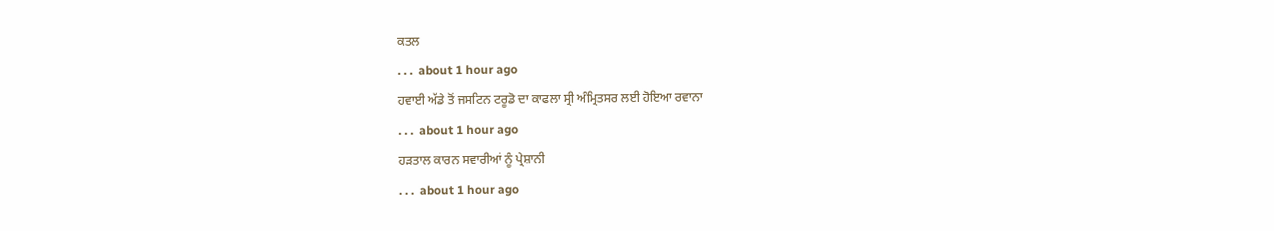ਕਤਲ
. . .  about 1 hour ago
ਹਵਾਈ ਅੱਡੇ ਤੋਂ ਜਸਟਿਨ ਟਰੂਡੋ ਦਾ ਕਾਫਲਾ ਸ੍ਰੀ ਅੰਮ੍ਰਿਤਸਰ ਲਈ ਹੋਇਆ ਰਵਾਨਾ
. . .  about 1 hour ago
ਹੜਤਾਲ ਕਾਰਨ ਸਵਾਰੀਆਂ ਨੂੰ ਪ੍ਰੇਸ਼ਾਨੀ
. . .  about 1 hour ago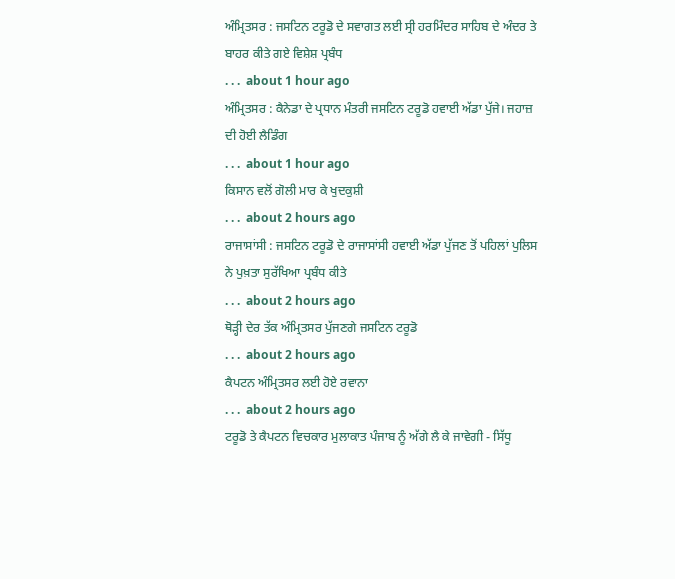ਅੰਮ੍ਰਿਤਸਰ : ਜਸਟਿਨ ਟਰੂਡੋ ਦੇ ਸਵਾਗਤ ਲਈ ਸ੍ਰੀ ਹਰਮਿੰਦਰ ਸਾਹਿਬ ਦੇ ਅੰਦਰ ਤੇ ਬਾਹਰ ਕੀਤੇ ਗਏ ਵਿਸ਼ੇਸ਼ ਪ੍ਰਬੰਧ
. . .  about 1 hour ago
ਅੰਮ੍ਰਿਤਸਰ : ਕੈਨੇਡਾ ਦੇ ਪ੍ਰਧਾਨ ਮੰਤਰੀ ਜਸਟਿਨ ਟਰੂਡੋ ਹਵਾਈ ਅੱਡਾ ਪੁੱਜੇ। ਜਹਾਜ਼ ਦੀ ਹੋਈ ਲੈਡਿੰਗ
. . .  about 1 hour ago
ਕਿਸਾਨ ਵਲੋਂ ਗੋਲੀ ਮਾਰ ਕੇ ਖੁਦਕੁਸ਼ੀ
. . .  about 2 hours ago
ਰਾਜਾਸਾਂਸੀ : ਜਸਟਿਨ ਟਰੂਡੋ ਦੇ ਰਾਜਾਸਾਂਸੀ ਹਵਾਈ ਅੱਡਾ ਪੁੱਜਣ ਤੋਂ ਪਹਿਲਾਂ ਪੁਲਿਸ ਨੇ ਪੁਖ਼ਤਾ ਸੁਰੱਖਿਆ ਪ੍ਰਬੰਧ ਕੀਤੇ
. . .  about 2 hours ago
ਥੋੜ੍ਹੀ ਦੇਰ ਤੱਕ ਅੰਮ੍ਰਿਤਸਰ ਪੁੱਜਣਗੇ ਜਸਟਿਨ ਟਰੂਡੋ
. . .  about 2 hours ago
ਕੈਪਟਨ ਅੰਮ੍ਰਿਤਸਰ ਲਈ ਹੋਏ ਰਵਾਨਾ
. . .  about 2 hours ago
ਟਰੂਡੋ ਤੇ ਕੈਪਟਨ ਵਿਚਕਾਰ ਮੁਲਾਕਾਤ ਪੰਜਾਬ ਨੂੰ ਅੱਗੇ ਲੈ ਕੇ ਜਾਵੇਗੀ - ਸਿੱਧੂ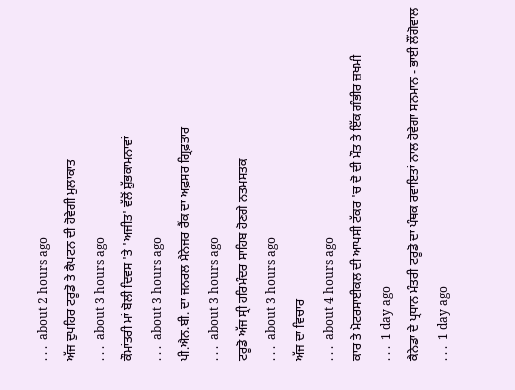. . .  about 2 hours ago
ਅੱਜ ਦੁਪਹਿਰ ਟਰੂਡੋ ਤੇ ਕੈਪਟਨ ਦੀ ਹੋਵੇਗੀ ਮੁਲਾਕਾਤ
. . .  about 3 hours ago
ਕੌਮਾਂਤਰੀ ਮਾਂ ਬੋਲੀ ਦਿਵਸ 'ਤੇ 'ਅਜੀਤ' ਵੱਲੋਂ ਸ਼ੁੱਭਕਾਮਨਾਵਾਂ
. . .  about 3 hours ago
ਪੀ.ਐਨ.ਬੀ. ਦਾ ਜਨਰਲ ਮੈਨੇਜਰ ਰੈਂਕ ਦਾ ਅਫ਼ਸਰ ਗ੍ਰਿਫ਼ਤਾਰ
. . .  about 3 hours ago
ਟਰੂਡੋ ਅੱਜ ਸ੍ਰੀ ਹਰਿਮੰਦਰ ਸਾਹਿਬ ਹੋਣਗੇ ਨਤਮਸਤਕ
. . .  about 3 hours ago
ਅੱਜ ਦਾ ਵਿਚਾਰ
. . .  about 4 hours ago
ਕਾਰ ਤੇ ਮੋਟਰਸਾਈਕਲ ਦੀ ਆਪਸੀ ਟੱਕਰ 'ਚ ਦੋ ਦੀ ਮੌਤ ਤੇ ਇੱਕ ਗੰਭੀਰ ਜ਼ਖਮੀ
. . .  1 day ago
ਕੈਨੇਡਾ ਦੇ ਪ੍ਰਧਾਨ ਮੰਤਰੀ ਟਰੂਡੋ ਦਾ ਪੰਥਕ ਰਵਾਇਤਾਂ ਨਾਲ ਹੋਵੇਗਾ ਸਨਮਾਨ - ਭਾਈ ਲੌਂਗੋਵਾਲ
. . .  1 day ago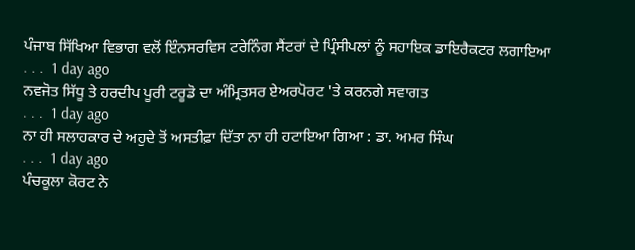ਪੰਜਾਬ ਸਿੱਖਿਆ ਵਿਭਾਗ ਵਲੋਂ ਇੰਨਸਰਵਿਸ ਟਰੇਨਿੰਗ ਸੈਂਟਰਾਂ ਦੇ ਪ੍ਰਿੰਸੀਪਲਾਂ ਨੂੰ ਸਹਾਇਕ ਡਾਇਰੈਕਟਰ ਲਗਾਇਆ
. . .  1 day ago
ਨਵਜੋਤ ਸਿੱਧੂ ਤੇ ਹਰਦੀਪ ਪੂਰੀ ਟਰੂਡੋ ਦਾ ਅੰਮ੍ਰਿਤਸਰ ਏਅਰਪੋਰਟ 'ਤੇ ਕਰਨਗੇ ਸਵਾਗਤ
. . .  1 day ago
ਨਾ ਹੀ ਸਲਾਹਕਾਰ ਦੇ ਅਹੁਦੇ ਤੋਂ ਅਸਤੀਫ਼ਾ ਦਿੱਤਾ ਨਾ ਹੀ ਹਟਾਇਆ ਗਿਆ : ਡਾ. ਅਮਰ ਸਿੰਘ
. . .  1 day ago
ਪੰਚਕੂਲਾ ਕੋਰਟ ਨੇ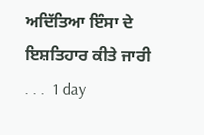ਅਦਿੱਤਿਆ ਇੰਸਾ ਦੇ ਇਸ਼ਤਿਹਾਰ ਕੀਤੇ ਜਾਰੀ
. . .  1 day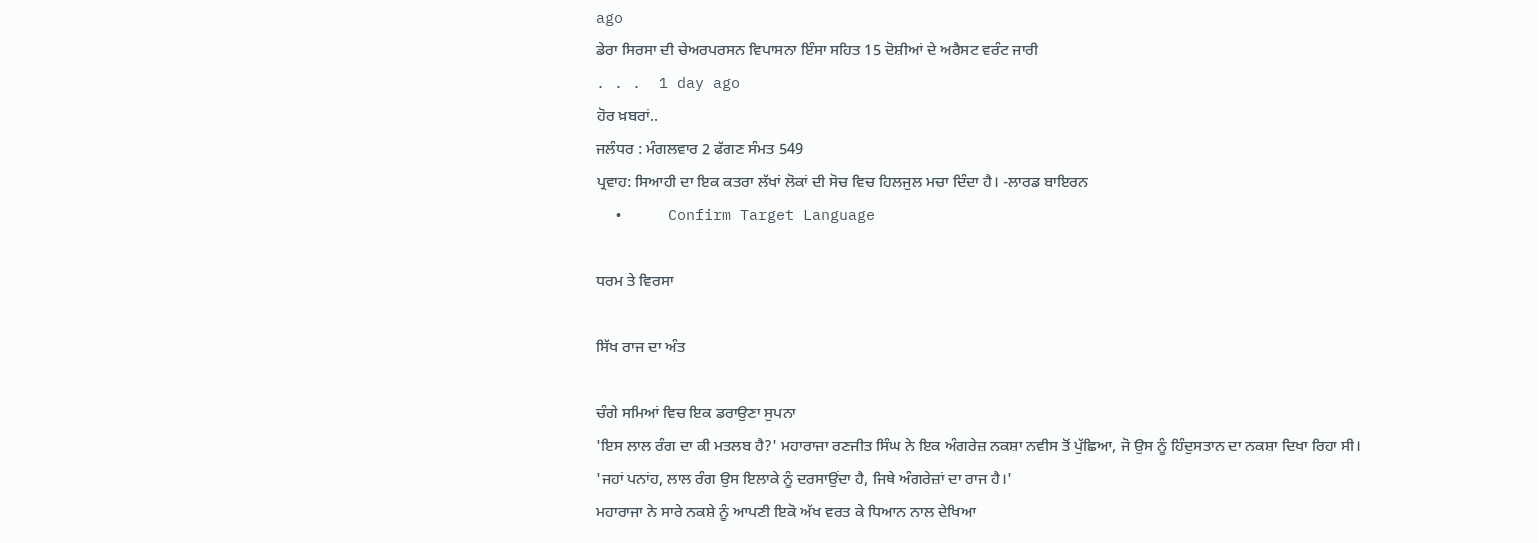ago
ਡੇਰਾ ਸਿਰਸਾ ਦੀ ਚੇਅਰਪਰਸਨ ਵਿਪਾਸਨਾ ਇੰਸਾ ਸਹਿਤ 15 ਦੋਸ਼ੀਆਂ ਦੇ ਅਰੈਸਟ ਵਰੰਟ ਜਾਰੀ
. . .  1 day ago
ਹੋਰ ਖ਼ਬਰਾਂ..
ਜਲੰਧਰ : ਮੰਗਲਵਾਰ 2 ਫੱਗਣ ਸੰਮਤ 549
ਪ੍ਰਵਾਹ: ਸਿਆਹੀ ਦਾ ਇਕ ਕਤਰਾ ਲੱਖਾਂ ਲੋਕਾਂ ਦੀ ਸੋਚ ਵਿਚ ਹਿਲਜੁਲ ਮਚਾ ਦਿੰਦਾ ਹੈ। -ਲਾਰਡ ਬਾਇਰਨ
  •     Confirm Target Language

ਧਰਮ ਤੇ ਵਿਰਸਾ

ਸਿੱਖ ਰਾਜ ਦਾ ਅੰਤ

ਚੰਗੇ ਸਮਿਆਂ ਵਿਚ ਇਕ ਡਰਾਉਣਾ ਸੁਪਨਾ
'ਇਸ ਲਾਲ ਰੰਗ ਦਾ ਕੀ ਮਤਲਬ ਹੈ?' ਮਹਾਰਾਜਾ ਰਣਜੀਤ ਸਿੰਘ ਨੇ ਇਕ ਅੰਗਰੇਜ਼ ਨਕਸ਼ਾ ਨਵੀਸ ਤੋਂ ਪੁੱਛਿਆ, ਜੋ ਉਸ ਨੂੰ ਹਿੰਦੁਸਤਾਨ ਦਾ ਨਕਸ਼ਾ ਦਿਖਾ ਰਿਹਾ ਸੀ।
'ਜਹਾਂ ਪਨਾਂਹ, ਲਾਲ ਰੰਗ ਉਸ ਇਲਾਕੇ ਨੂੰ ਦਰਸਾਉਂਦਾ ਹੈ, ਜਿਥੇ ਅੰਗਰੇਜ਼ਾਂ ਦਾ ਰਾਜ ਹੈ।'
ਮਹਾਰਾਜਾ ਨੇ ਸਾਰੇ ਨਕਸ਼ੇ ਨੂੰ ਆਪਣੀ ਇਕੋ ਅੱਖ ਵਰਤ ਕੇ ਧਿਆਨ ਨਾਲ ਦੇਖਿਆ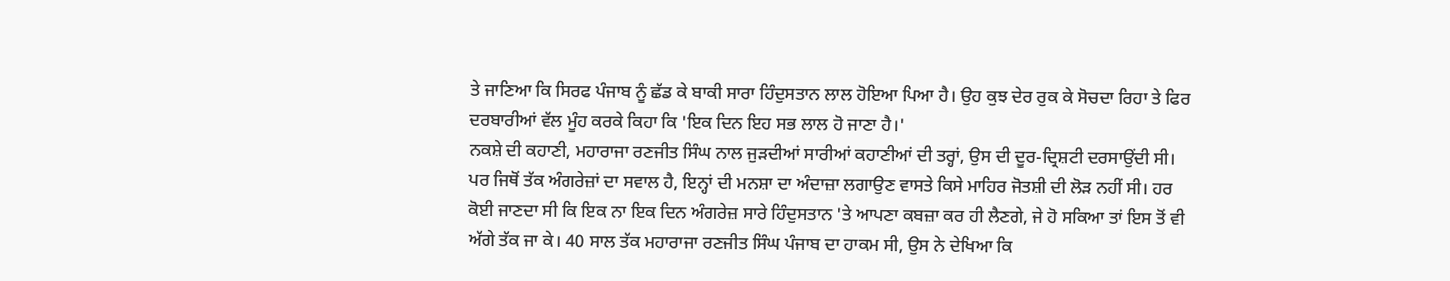ਤੇ ਜਾਣਿਆ ਕਿ ਸਿਰਫ ਪੰਜਾਬ ਨੂੰ ਛੱਡ ਕੇ ਬਾਕੀ ਸਾਰਾ ਹਿੰਦੁਸਤਾਨ ਲਾਲ ਹੋਇਆ ਪਿਆ ਹੈ। ਉਹ ਕੁਝ ਦੇਰ ਰੁਕ ਕੇ ਸੋਚਦਾ ਰਿਹਾ ਤੇ ਫਿਰ ਦਰਬਾਰੀਆਂ ਵੱਲ ਮੂੰਹ ਕਰਕੇ ਕਿਹਾ ਕਿ 'ਇਕ ਦਿਨ ਇਹ ਸਭ ਲਾਲ ਹੋ ਜਾਣਾ ਹੈ।'
ਨਕਸ਼ੇ ਦੀ ਕਹਾਣੀ, ਮਹਾਰਾਜਾ ਰਣਜੀਤ ਸਿੰਘ ਨਾਲ ਜੁੜਦੀਆਂ ਸਾਰੀਆਂ ਕਹਾਣੀਆਂ ਦੀ ਤਰ੍ਹਾਂ, ਉਸ ਦੀ ਦੂਰ-ਦ੍ਰਿਸ਼ਟੀ ਦਰਸਾਉਂਦੀ ਸੀ। ਪਰ ਜਿਥੋਂ ਤੱਕ ਅੰਗਰੇਜ਼ਾਂ ਦਾ ਸਵਾਲ ਹੈ, ਇਨ੍ਹਾਂ ਦੀ ਮਨਸ਼ਾ ਦਾ ਅੰਦਾਜ਼ਾ ਲਗਾਉਣ ਵਾਸਤੇ ਕਿਸੇ ਮਾਹਿਰ ਜੋਤਸ਼ੀ ਦੀ ਲੋੜ ਨਹੀਂ ਸੀ। ਹਰ ਕੋਈ ਜਾਣਦਾ ਸੀ ਕਿ ਇਕ ਨਾ ਇਕ ਦਿਨ ਅੰਗਰੇਜ਼ ਸਾਰੇ ਹਿੰਦੁਸਤਾਨ 'ਤੇ ਆਪਣਾ ਕਬਜ਼ਾ ਕਰ ਹੀ ਲੈਣਗੇ, ਜੇ ਹੋ ਸਕਿਆ ਤਾਂ ਇਸ ਤੋਂ ਵੀ ਅੱਗੇ ਤੱਕ ਜਾ ਕੇ। 40 ਸਾਲ ਤੱਕ ਮਹਾਰਾਜਾ ਰਣਜੀਤ ਸਿੰਘ ਪੰਜਾਬ ਦਾ ਹਾਕਮ ਸੀ, ਉਸ ਨੇ ਦੇਖਿਆ ਕਿ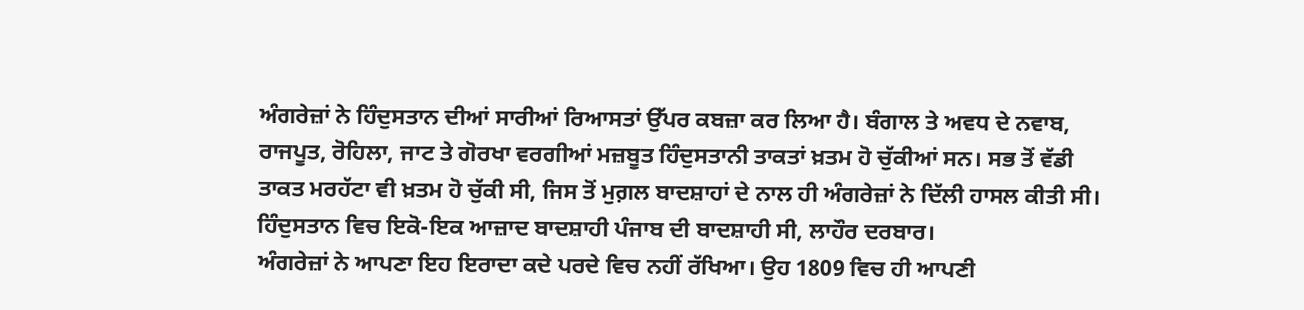ਅੰਗਰੇਜ਼ਾਂ ਨੇ ਹਿੰਦੁਸਤਾਨ ਦੀਆਂ ਸਾਰੀਆਂ ਰਿਆਸਤਾਂ ਉੱਪਰ ਕਬਜ਼ਾ ਕਰ ਲਿਆ ਹੈ। ਬੰਗਾਲ ਤੇ ਅਵਧ ਦੇ ਨਵਾਬ, ਰਾਜਪੂਤ, ਰੋਹਿਲਾ, ਜਾਟ ਤੇ ਗੋਰਖਾ ਵਰਗੀਆਂ ਮਜ਼ਬੂਤ ਹਿੰਦੁਸਤਾਨੀ ਤਾਕਤਾਂ ਖ਼ਤਮ ਹੋ ਚੁੱਕੀਆਂ ਸਨ। ਸਭ ਤੋਂ ਵੱਡੀ ਤਾਕਤ ਮਰਹੱਟਾ ਵੀ ਖ਼ਤਮ ਹੋ ਚੁੱਕੀ ਸੀ, ਜਿਸ ਤੋਂ ਮੁਗ਼ਲ ਬਾਦਸ਼ਾਹਾਂ ਦੇ ਨਾਲ ਹੀ ਅੰਗਰੇਜ਼ਾਂ ਨੇ ਦਿੱਲੀ ਹਾਸਲ ਕੀਤੀ ਸੀ। ਹਿੰਦੁਸਤਾਨ ਵਿਚ ਇਕੋ-ਇਕ ਆਜ਼ਾਦ ਬਾਦਸ਼ਾਹੀ ਪੰਜਾਬ ਦੀ ਬਾਦਸ਼ਾਹੀ ਸੀ, ਲਾਹੌਰ ਦਰਬਾਰ।
ਅੰਗਰੇਜ਼ਾਂ ਨੇ ਆਪਣਾ ਇਹ ਇਰਾਦਾ ਕਦੇ ਪਰਦੇ ਵਿਚ ਨਹੀਂ ਰੱਖਿਆ। ਉਹ 1809 ਵਿਚ ਹੀ ਆਪਣੀ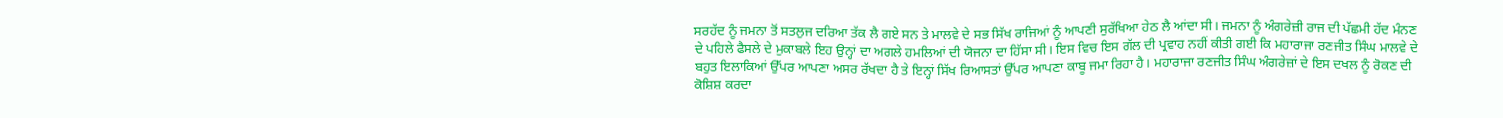ਸਰਹੱਦ ਨੂੰ ਜਮਨਾ ਤੋਂ ਸਤਲੁਜ ਦਰਿਆ ਤੱਕ ਲੈ ਗਏ ਸਨ ਤੇ ਮਾਲਵੇ ਦੇ ਸਭ ਸਿੱਖ ਰਾਜਿਆਂ ਨੂੰ ਆਪਣੀ ਸੁਰੱਖਿਆ ਹੇਠ ਲੈ ਆਂਦਾ ਸੀ। ਜਮਨਾ ਨੂੰ ਅੰਗਰੇਜ਼ੀ ਰਾਜ ਦੀ ਪੱਛਮੀ ਹੱਦ ਮੰਨਣ ਦੇ ਪਹਿਲੇ ਫੈਸਲੇ ਦੇ ਮੁਕਾਬਲੇ ਇਹ ਉਨ੍ਹਾਂ ਦਾ ਅਗਲੇ ਹਮਲਿਆਂ ਦੀ ਯੋਜਨਾ ਦਾ ਹਿੱਸਾ ਸੀ। ਇਸ ਵਿਚ ਇਸ ਗੱਲ ਦੀ ਪ੍ਰਵਾਹ ਨਹੀਂ ਕੀਤੀ ਗਈ ਕਿ ਮਹਾਰਾਜਾ ਰਣਜੀਤ ਸਿੰਘ ਮਾਲਵੇ ਦੇ ਬਹੁਤ ਇਲਾਕਿਆਂ ਉੱਪਰ ਆਪਣਾ ਅਸਰ ਰੱਖਦਾ ਹੈ ਤੇ ਇਨ੍ਹਾਂ ਸਿੱਖ ਰਿਆਸਤਾਂ ਉੱਪਰ ਆਪਣਾ ਕਾਬੂ ਜਮਾ ਰਿਹਾ ਹੈ। ਮਹਾਰਾਜਾ ਰਣਜੀਤ ਸਿੰਘ ਅੰਗਰੇਜ਼ਾਂ ਦੇ ਇਸ ਦਖਲ ਨੂੰ ਰੋਕਣ ਦੀ ਕੋਸ਼ਿਸ਼ ਕਰਦਾ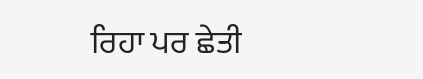ਰਿਹਾ ਪਰ ਛੇਤੀ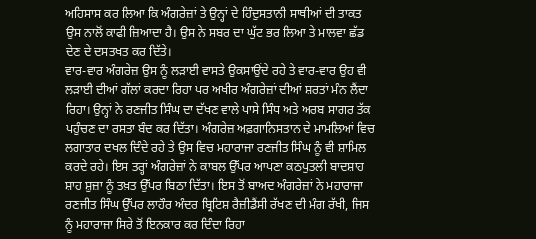ਅਹਿਸਾਸ ਕਰ ਲਿਆ ਕਿ ਅੰਗਰੇਜ਼ਾਂ ਤੇ ਉਨ੍ਹਾਂ ਦੇ ਹਿੰਦੁਸਤਾਨੀ ਸਾਥੀਆਂ ਦੀ ਤਾਕਤ ਉਸ ਨਾਲੋਂ ਕਾਫੀ ਜ਼ਿਆਦਾ ਹੈ। ਉਸ ਨੇ ਸਬਰ ਦਾ ਘੁੱਟ ਭਰ ਲਿਆ ਤੇ ਮਾਲਵਾ ਛੱਡ ਦੇਣ ਦੇ ਦਸਤਖਤ ਕਰ ਦਿੱਤੇ।
ਵਾਰ-ਵਾਰ ਅੰਗਰੇਜ਼ ਉਸ ਨੂੰ ਲੜਾਈ ਵਾਸਤੇ ਉਕਸਾਉਂਦੇ ਰਹੇ ਤੇ ਵਾਰ-ਵਾਰ ਉਹ ਵੀ ਲੜਾਈ ਦੀਆਂ ਗੱਲਾਂ ਕਰਦਾ ਰਿਹਾ ਪਰ ਅਖੀਰ ਅੰਗਰੇਜ਼ਾਂ ਦੀਆਂ ਸ਼ਰਤਾਂ ਮੰਨ ਲੈਂਦਾ ਰਿਹਾ। ਉਨ੍ਹਾਂ ਨੇ ਰਣਜੀਤ ਸਿੰਘ ਦਾ ਦੱਖਣ ਵਾਲੇ ਪਾਸੇ ਸਿੰਧ ਅਤੇ ਅਰਬ ਸਾਗਰ ਤੱਕ ਪਹੁੰਚਣ ਦਾ ਰਸਤਾ ਬੰਦ ਕਰ ਦਿੱਤਾ। ਅੰਗਰੇਜ਼ ਅਫ਼ਗਾਨਿਸਤਾਨ ਦੇ ਮਾਮਲਿਆਂ ਵਿਚ ਲਗਾਤਾਰ ਦਖਲ ਦਿੰਦੇ ਰਹੇ ਤੇ ਉਸ ਵਿਚ ਮਹਾਰਾਜਾ ਰਣਜੀਤ ਸਿੰਘ ਨੂੰ ਵੀ ਸ਼ਾਮਿਲ ਕਰਦੇ ਰਹੇ। ਇਸ ਤਰ੍ਹਾਂ ਅੰਗਰੇਜ਼ਾਂ ਨੇ ਕਾਬਲ ਉੱਪਰ ਆਪਣਾ ਕਠਪੁਤਲੀ ਬਾਦਸ਼ਾਹ ਸ਼ਾਹ ਸ਼ੁਜ਼ਾ ਨੂੰ ਤਖ਼ਤ ਉੱਪਰ ਬਿਠਾ ਦਿੱਤਾ। ਇਸ ਤੋਂ ਬਾਅਦ ਅੰਗਰੇਜ਼ਾਂ ਨੇ ਮਹਾਰਾਜਾ ਰਣਜੀਤ ਸਿੰਘ ਉੱਪਰ ਲਾਹੌਰ ਅੰਦਰ ਬ੍ਰਿਟਿਸ਼ ਰੈਜ਼ੀਡੈਂਸੀ ਰੱਖਣ ਦੀ ਮੰਗ ਰੱਖੀ, ਜਿਸ ਨੂੰ ਮਹਾਰਾਜਾ ਸਿਰੇ ਤੋਂ ਇਨਕਾਰ ਕਰ ਦਿੰਦਾ ਰਿਹਾ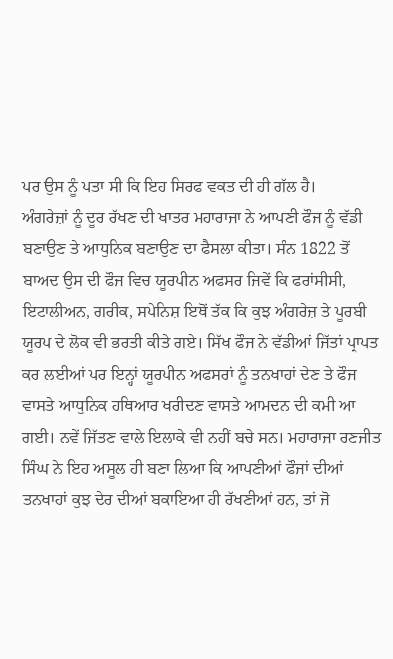ਪਰ ਉਸ ਨੂੰ ਪਤਾ ਸੀ ਕਿ ਇਹ ਸਿਰਫ ਵਕਤ ਦੀ ਹੀ ਗੱਲ ਹੈ।
ਅੰਗਰੇਜ਼ਾਂ ਨੂੰ ਦੂਰ ਰੱਖਣ ਦੀ ਖਾਤਰ ਮਹਾਰਾਜਾ ਨੇ ਆਪਣੀ ਫੌਜ ਨੂੰ ਵੱਡੀ ਬਣਾਉਣ ਤੇ ਆਧੁਨਿਕ ਬਣਾਉਣ ਦਾ ਫੈਸਲਾ ਕੀਤਾ। ਸੰਨ 1822 ਤੋਂ ਬਾਅਦ ਉਸ ਦੀ ਫੌਜ ਵਿਚ ਯੂਰਪੀਨ ਅਫਸਰ ਜਿਵੇਂ ਕਿ ਫਰਾਂਸੀਸੀ, ਇਟਾਲੀਅਨ, ਗਰੀਕ, ਸਪੇਨਿਸ਼ ਇਥੋਂ ਤੱਕ ਕਿ ਕੁਝ ਅੰਗਰੇਜ਼ ਤੇ ਪੂਰਬੀ ਯੂਰਪ ਦੇ ਲੋਕ ਵੀ ਭਰਤੀ ਕੀਤੇ ਗਏ। ਸਿੱਖ ਫੌਜ ਨੇ ਵੱਡੀਆਂ ਜਿੱਤਾਂ ਪ੍ਰਾਪਤ ਕਰ ਲਈਆਂ ਪਰ ਇਨ੍ਹਾਂ ਯੂਰਪੀਨ ਅਫਸਰਾਂ ਨੂੰ ਤਨਖਾਹਾਂ ਦੇਣ ਤੇ ਫੌਜ ਵਾਸਤੇ ਆਧੁਨਿਕ ਹਥਿਆਰ ਖਰੀਦਣ ਵਾਸਤੇ ਆਮਦਨ ਦੀ ਕਮੀ ਆ ਗਈ। ਨਵੇਂ ਜਿੱਤਣ ਵਾਲੇ ਇਲਾਕੇ ਵੀ ਨਹੀਂ ਬਚੇ ਸਨ। ਮਹਾਰਾਜਾ ਰਣਜੀਤ ਸਿੰਘ ਨੇ ਇਹ ਅਸੂਲ ਹੀ ਬਣਾ ਲਿਆ ਕਿ ਆਪਣੀਆਂ ਫੌਜਾਂ ਦੀਆਂ ਤਨਖਾਹਾਂ ਕੁਝ ਦੇਰ ਦੀਆਂ ਬਕਾਇਆ ਹੀ ਰੱਖਣੀਆਂ ਹਨ, ਤਾਂ ਜੋ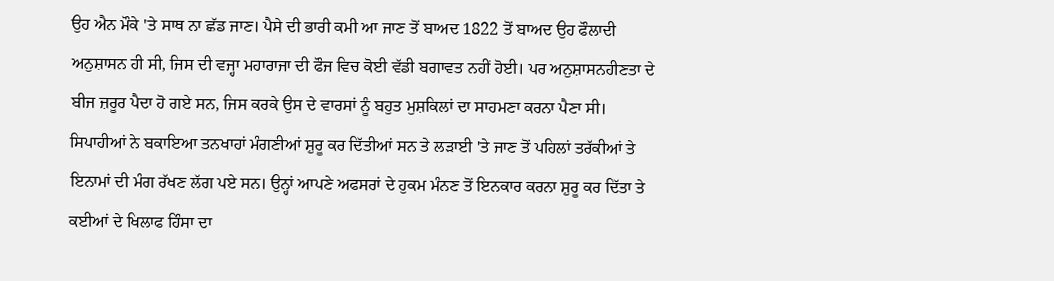ਉਹ ਐਨ ਮੌਕੇ 'ਤੇ ਸਾਥ ਨਾ ਛੱਡ ਜਾਣ। ਪੈਸੇ ਦੀ ਭਾਰੀ ਕਮੀ ਆ ਜਾਣ ਤੋਂ ਬਾਅਦ 1822 ਤੋਂ ਬਾਅਦ ਉਹ ਫੌਲਾਦੀ ਅਨੁਸ਼ਾਸਨ ਹੀ ਸੀ, ਜਿਸ ਦੀ ਵਜ੍ਹਾ ਮਹਾਰਾਜਾ ਦੀ ਫੌਜ ਵਿਚ ਕੋਈ ਵੱਡੀ ਬਗਾਵਤ ਨਹੀਂ ਹੋਈ। ਪਰ ਅਨੁਸ਼ਾਸਨਹੀਣਤਾ ਦੇ ਬੀਜ ਜ਼ਰੂਰ ਪੈਦਾ ਹੋ ਗਏ ਸਨ, ਜਿਸ ਕਰਕੇ ਉਸ ਦੇ ਵਾਰਸਾਂ ਨੂੰ ਬਹੁਤ ਮੁਸ਼ਕਿਲਾਂ ਦਾ ਸਾਹਮਣਾ ਕਰਨਾ ਪੈਣਾ ਸੀ। ਸਿਪਾਹੀਆਂ ਨੇ ਬਕਾਇਆ ਤਨਖਾਹਾਂ ਮੰਗਣੀਆਂ ਸ਼ੁਰੂ ਕਰ ਦਿੱਤੀਆਂ ਸਨ ਤੇ ਲੜਾਈ 'ਤੇ ਜਾਣ ਤੋਂ ਪਹਿਲਾਂ ਤਰੱਕੀਆਂ ਤੇ ਇਨਾਮਾਂ ਦੀ ਮੰਗ ਰੱਖਣ ਲੱਗ ਪਏ ਸਨ। ਉਨ੍ਹਾਂ ਆਪਣੇ ਅਫਸਰਾਂ ਦੇ ਹੁਕਮ ਮੰਨਣ ਤੋਂ ਇਨਕਾਰ ਕਰਨਾ ਸ਼ੁਰੂ ਕਰ ਦਿੱਤਾ ਤੇ ਕਈਆਂ ਦੇ ਖਿਲਾਫ ਹਿੰਸਾ ਦਾ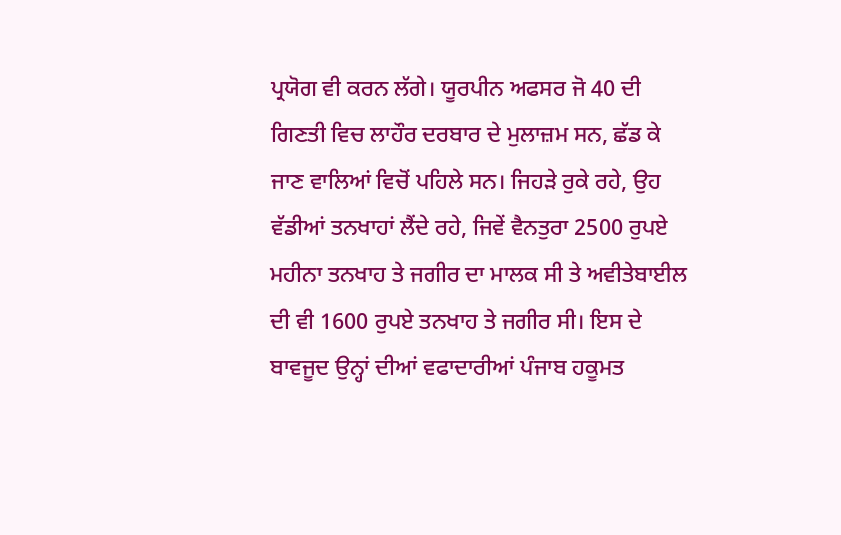ਪ੍ਰਯੋਗ ਵੀ ਕਰਨ ਲੱਗੇ। ਯੂਰਪੀਨ ਅਫਸਰ ਜੋ 40 ਦੀ ਗਿਣਤੀ ਵਿਚ ਲਾਹੌਰ ਦਰਬਾਰ ਦੇ ਮੁਲਾਜ਼ਮ ਸਨ, ਛੱਡ ਕੇ ਜਾਣ ਵਾਲਿਆਂ ਵਿਚੋਂ ਪਹਿਲੇ ਸਨ। ਜਿਹੜੇ ਰੁਕੇ ਰਹੇ, ਉਹ ਵੱਡੀਆਂ ਤਨਖਾਹਾਂ ਲੈਂਦੇ ਰਹੇ, ਜਿਵੇਂ ਵੈਨਤੁਰਾ 2500 ਰੁਪਏ ਮਹੀਨਾ ਤਨਖਾਹ ਤੇ ਜਗੀਰ ਦਾ ਮਾਲਕ ਸੀ ਤੇ ਅਵੀਤੇਬਾਈਲ ਦੀ ਵੀ 1600 ਰੁਪਏ ਤਨਖਾਹ ਤੇ ਜਗੀਰ ਸੀ। ਇਸ ਦੇ ਬਾਵਜੂਦ ਉਨ੍ਹਾਂ ਦੀਆਂ ਵਫਾਦਾਰੀਆਂ ਪੰਜਾਬ ਹਕੂਮਤ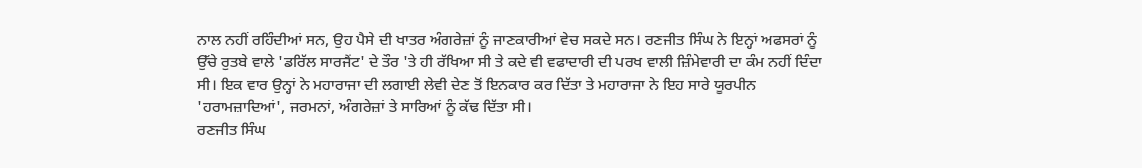ਨਾਲ ਨਹੀਂ ਰਹਿੰਦੀਆਂ ਸਨ, ਉਹ ਪੈਸੇ ਦੀ ਖਾਤਰ ਅੰਗਰੇਜ਼ਾਂ ਨੂੰ ਜਾਣਕਾਰੀਆਂ ਵੇਚ ਸਕਦੇ ਸਨ। ਰਣਜੀਤ ਸਿੰਘ ਨੇ ਇਨ੍ਹਾਂ ਅਫਸਰਾਂ ਨੂੰ ਉੱਚੇ ਰੁਤਬੇ ਵਾਲੇ 'ਡਰਿੱਲ ਸਾਰਜੈਂਟ' ਦੇ ਤੌਰ 'ਤੇ ਹੀ ਰੱਖਿਆ ਸੀ ਤੇ ਕਦੇ ਵੀ ਵਫਾਦਾਰੀ ਦੀ ਪਰਖ ਵਾਲੀ ਜ਼ਿੰਮੇਵਾਰੀ ਦਾ ਕੰਮ ਨਹੀਂ ਦਿੰਦਾ ਸੀ। ਇਕ ਵਾਰ ਉਨ੍ਹਾਂ ਨੇ ਮਹਾਰਾਜਾ ਦੀ ਲਗਾਈ ਲੇਵੀ ਦੇਣ ਤੋਂ ਇਨਕਾਰ ਕਰ ਦਿੱਤਾ ਤੇ ਮਹਾਰਾਜਾ ਨੇ ਇਹ ਸਾਰੇ ਯੂਰਪੀਨ 'ਹਰਾਮਜ਼ਾਦਿਆਂ', ਜਰਮਨਾਂ, ਅੰਗਰੇਜ਼ਾਂ ਤੇ ਸਾਰਿਆਂ ਨੂੰ ਕੱਢ ਦਿੱਤਾ ਸੀ।
ਰਣਜੀਤ ਸਿੰਘ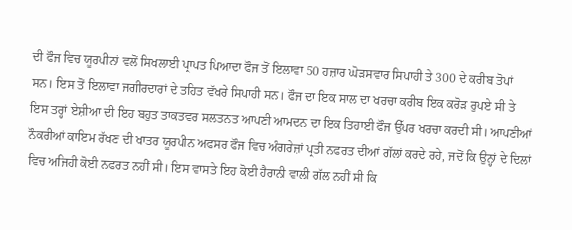ਦੀ ਫੌਜ ਵਿਚ ਯੂਰਪੀਨਾਂ ਵਲੋਂ ਸਿਖਲਾਈ ਪ੍ਰਾਪਤ ਪਿਆਦਾ ਫੌਜ ਤੋਂ ਇਲਾਵਾ 50 ਹਜ਼ਾਰ ਘੋੜਸਵਾਰ ਸਿਪਾਹੀ ਤੇ 300 ਦੇ ਕਰੀਬ ਤੋਪਾਂ ਸਨ। ਇਸ ਤੋਂ ਇਲਾਵਾ ਜਗੀਰਦਾਰਾਂ ਦੇ ਤਹਿਤ ਵੱਖਰੇ ਸਿਪਾਹੀ ਸਨ। ਫੌਜ ਦਾ ਇਕ ਸਾਲ ਦਾ ਖਰਚਾ ਕਰੀਬ ਇਕ ਕਰੋੜ ਰੁਪਏ ਸੀ ਤੇ ਇਸ ਤਰ੍ਹਾਂ ਏਸ਼ੀਆ ਦੀ ਇਹ ਬਹੁਤ ਤਾਕਤਵਰ ਸਲਤਨਤ ਆਪਣੀ ਆਮਦਨ ਦਾ ਇਕ ਤਿਹਾਈ ਫੌਜ ਉੱਪਰ ਖਰਚਾ ਕਰਦੀ ਸੀ। ਆਪਣੀਆਂ ਨੌਕਰੀਆਂ ਕਾਇਮ ਰੱਖਣ ਦੀ ਖਾਤਰ ਯੂਰਪੀਨ ਅਫਸਰ ਫੌਜ ਵਿਚ ਅੰਗਰੇਜ਼ਾਂ ਪ੍ਰਤੀ ਨਫਰਤ ਦੀਆਂ ਗੱਲਾਂ ਕਰਦੇ ਰਹੇ, ਜਦੋਂ ਕਿ ਉਨ੍ਹਾਂ ਦੇ ਦਿਲਾਂ ਵਿਚ ਅਜਿਹੀ ਕੋਈ ਨਫਰਤ ਨਹੀਂ ਸੀ। ਇਸ ਵਾਸਤੇ ਇਹ ਕੋਈ ਹੈਰਾਨੀ ਵਾਲੀ ਗੱਲ ਨਹੀਂ ਸੀ ਕਿ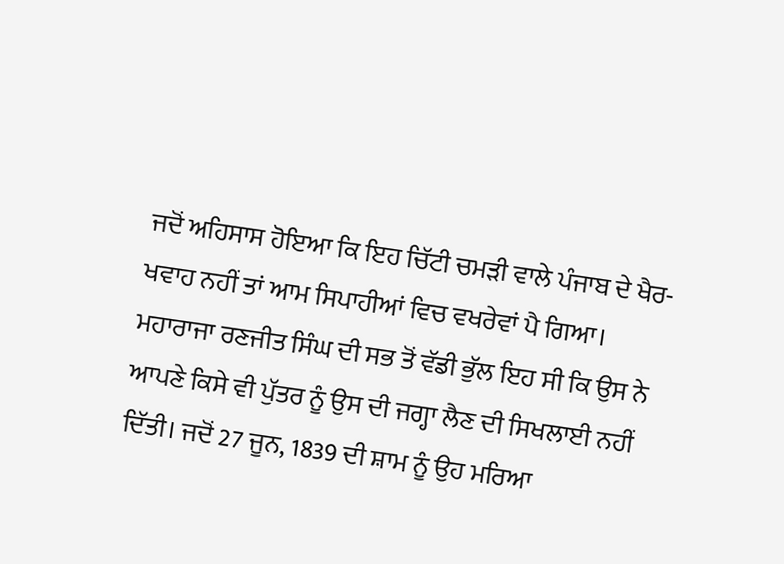ਜਦੋਂ ਅਹਿਸਾਸ ਹੋਇਆ ਕਿ ਇਹ ਚਿੱਟੀ ਚਮੜੀ ਵਾਲੇ ਪੰਜਾਬ ਦੇ ਖੈਰ-ਖਵਾਹ ਨਹੀਂ ਤਾਂ ਆਮ ਸਿਪਾਹੀਆਂ ਵਿਚ ਵਖਰੇਵਾਂ ਪੈ ਗਿਆ।
ਮਹਾਰਾਜਾ ਰਣਜੀਤ ਸਿੰਘ ਦੀ ਸਭ ਤੋਂ ਵੱਡੀ ਭੁੱਲ ਇਹ ਸੀ ਕਿ ਉਸ ਨੇ ਆਪਣੇ ਕਿਸੇ ਵੀ ਪੁੱਤਰ ਨੂੰ ਉਸ ਦੀ ਜਗ੍ਹਾ ਲੈਣ ਦੀ ਸਿਖਲਾਈ ਨਹੀਂ ਦਿੱਤੀ। ਜਦੋਂ 27 ਜੂਨ, 1839 ਦੀ ਸ਼ਾਮ ਨੂੰ ਉਹ ਮਰਿਆ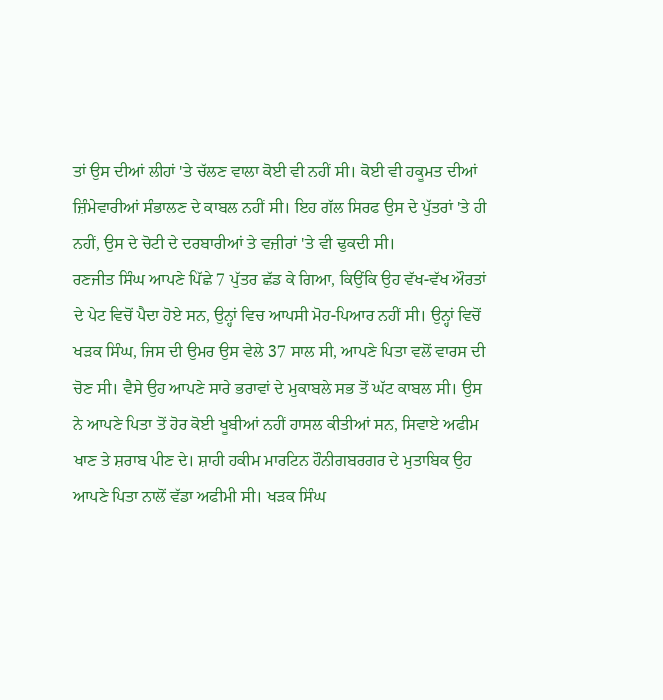ਤਾਂ ਉਸ ਦੀਆਂ ਲੀਹਾਂ 'ਤੇ ਚੱਲਣ ਵਾਲਾ ਕੋਈ ਵੀ ਨਹੀਂ ਸੀ। ਕੋਈ ਵੀ ਹਕੂਮਤ ਦੀਆਂ ਜ਼ਿੰਮੇਵਾਰੀਆਂ ਸੰਭਾਲਣ ਦੇ ਕਾਬਲ ਨਹੀਂ ਸੀ। ਇਹ ਗੱਲ ਸਿਰਫ ਉਸ ਦੇ ਪੁੱਤਰਾਂ 'ਤੇ ਹੀ ਨਹੀਂ, ਉਸ ਦੇ ਚੋਟੀ ਦੇ ਦਰਬਾਰੀਆਂ ਤੇ ਵਜ਼ੀਰਾਂ 'ਤੇ ਵੀ ਢੁਕਦੀ ਸੀ।
ਰਣਜੀਤ ਸਿੰਘ ਆਪਣੇ ਪਿੱਛੇ 7 ਪੁੱਤਰ ਛੱਡ ਕੇ ਗਿਆ, ਕਿਉਂਕਿ ਉਹ ਵੱਖ-ਵੱਖ ਔਰਤਾਂ ਦੇ ਪੇਟ ਵਿਚੋਂ ਪੈਦਾ ਹੋਏ ਸਨ, ਉਨ੍ਹਾਂ ਵਿਚ ਆਪਸੀ ਮੋਹ-ਪਿਆਰ ਨਹੀਂ ਸੀ। ਉਨ੍ਹਾਂ ਵਿਚੋਂ ਖੜਕ ਸਿੰਘ, ਜਿਸ ਦੀ ਉਮਰ ਉਸ ਵੇਲੇ 37 ਸਾਲ ਸੀ, ਆਪਣੇ ਪਿਤਾ ਵਲੋਂ ਵਾਰਸ ਦੀ ਚੋਣ ਸੀ। ਵੈਸੇ ਉਹ ਆਪਣੇ ਸਾਰੇ ਭਰਾਵਾਂ ਦੇ ਮੁਕਾਬਲੇ ਸਭ ਤੋਂ ਘੱਟ ਕਾਬਲ ਸੀ। ਉਸ ਨੇ ਆਪਣੇ ਪਿਤਾ ਤੋਂ ਹੋਰ ਕੋਈ ਖੂਬੀਆਂ ਨਹੀਂ ਹਾਸਲ ਕੀਤੀਆਂ ਸਨ, ਸਿਵਾਏ ਅਫੀਮ ਖਾਣ ਤੇ ਸ਼ਰਾਬ ਪੀਣ ਦੇ। ਸ਼ਾਹੀ ਹਕੀਮ ਮਾਰਟਿਨ ਹੌਨੀਗਬਰਗਰ ਦੇ ਮੁਤਾਬਿਕ ਉਹ ਆਪਣੇ ਪਿਤਾ ਨਾਲੋਂ ਵੱਡਾ ਅਫੀਮੀ ਸੀ। ਖੜਕ ਸਿੰਘ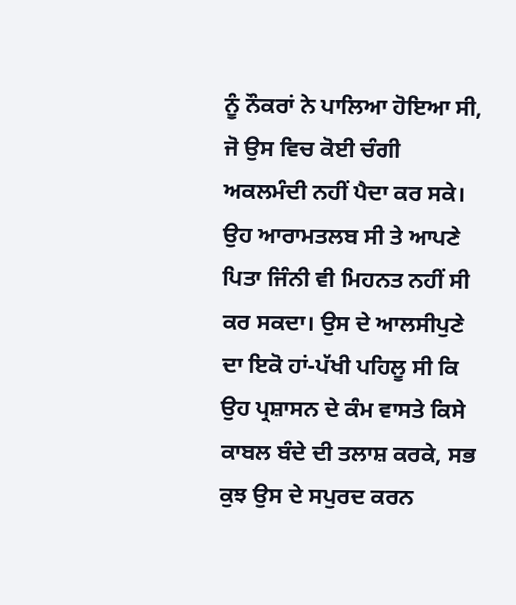ਨੂੰ ਨੌਕਰਾਂ ਨੇ ਪਾਲਿਆ ਹੋਇਆ ਸੀ, ਜੋ ਉਸ ਵਿਚ ਕੋਈ ਚੰਗੀ ਅਕਲਮੰਦੀ ਨਹੀਂ ਪੈਦਾ ਕਰ ਸਕੇ। ਉਹ ਆਰਾਮਤਲਬ ਸੀ ਤੇ ਆਪਣੇ ਪਿਤਾ ਜਿੰਨੀ ਵੀ ਮਿਹਨਤ ਨਹੀਂ ਸੀ ਕਰ ਸਕਦਾ। ਉਸ ਦੇ ਆਲਸੀਪੁਣੇ ਦਾ ਇਕੋ ਹਾਂ-ਪੱਖੀ ਪਹਿਲੂ ਸੀ ਕਿ ਉਹ ਪ੍ਰਸ਼ਾਸਨ ਦੇ ਕੰਮ ਵਾਸਤੇ ਕਿਸੇ ਕਾਬਲ ਬੰਦੇ ਦੀ ਤਲਾਸ਼ ਕਰਕੇ, ਸਭ ਕੁਝ ਉਸ ਦੇ ਸਪੁਰਦ ਕਰਨ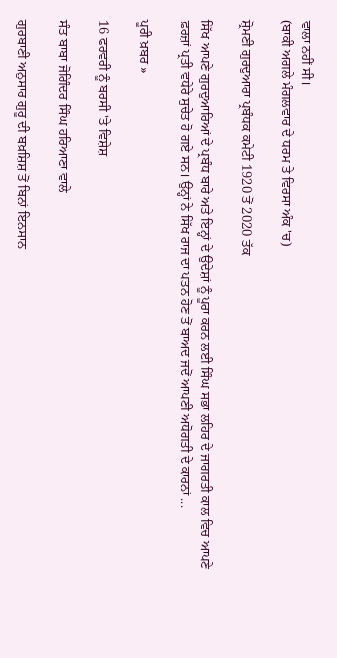ਵਾਲਾ ਨਹੀਂ ਸੀ।
(ਬਾਕੀ ਅਗਲੇ ਮੰਗਲਵਾਰ ਦੇ ਧਰਮ ਤੇ ਵਿਰਸਾ ਅੰਕ 'ਚ)

ਸ਼੍ਰੋਮਣੀ ਗੁਰਦੁਆਰਾ ਪ੍ਰਬੰਧਕ ਕਮੇਟੀ 1920 ਤੋਂ 2020 ਤੱਕ

ਸਿੱਖ ਆਪਣੇ ਗੁਰਦੁਆਰਿਆਂ ਦੇ ਪ੍ਰਬੰਧ ਬਾਰੇ ਅਤੇ ਇਨ੍ਹਾਂ ਦੇ ਉਦੇਸ਼ਾਂ ਨੂੰ ਪੂਰਾ ਕਰਨ ਲਈ ਸਿੰਘ ਸਭਾ ਲਹਿਰ ਦੇ ਜਾਗਰਤੀ ਕਾਲ ਵਿਚ ਆਪਣੇ ਫ਼ਰਜ਼ਾਂ ਪ੍ਰਤੀ ਵਧੇਰੇ ਸੁਚੇਤ ਹੋ ਗਏ ਸਨ। ਉਨ੍ਹਾਂ ਨੇ ਸਿੱਖ ਰਾਜ ਦਾ ਪਤਨ ਹੋਣ ਤੋਂ ਬਾਅਦ ਜਦੋਂ ਆਪਣੀ ਅਧੋਗਤੀ ਦੇ ਕਾਰਨਾਂ ...

ਪੂਰੀ ਖ਼ਬਰ »

16 ਫਰਵਰੀ ਨੂੰ ਬਰਸੀ 'ਤੇ ਵਿਸ਼ੇਸ਼

ਸੰਤ ਬਾਬਾ ਜੋਗਿੰਦਰ ਸਿੰਘ ਹਰਿਆਣਾ ਵਾਲੇ

ਗੁਰਬਾਣੀ ਅਨੁਸਾਰ ਗੁਰੂ ਦੀ ਬਖ਼ਸ਼ਿਸ਼ ਤੋਂ ਬਿਨਾਂ ਇਨਸਾਨ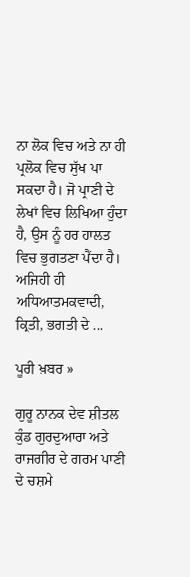ਨਾ ਲੋਕ ਵਿਚ ਅਤੇ ਨਾ ਹੀ ਪ੍ਰਲੋਕ ਵਿਚ ਸੁੱਖ ਪਾ ਸਕਦਾ ਹੈ। ਜੋ ਪ੍ਰਾਣੀ ਦੇ ਲੇਖਾਂ ਵਿਚ ਲਿਖਿਆ ਹੁੰਦਾ ਹੈ, ਉਸ ਨੂੰ ਹਰ ਹਾਲਤ ਵਿਚ ਭੁਗਤਣਾ ਪੈਂਦਾ ਹੈ। ਅਜਿਹੀ ਹੀ ਅਧਿਆਤਮਕਵਾਦੀ, ਕ੍ਰਿਤੀ, ਭਗਤੀ ਦੇ ...

ਪੂਰੀ ਖ਼ਬਰ »

ਗੁਰੂ ਨਾਨਕ ਦੇਵ ਸ਼ੀਤਲ ਕੁੰਡ ਗੁਰਦੁਆਰਾ ਅਤੇ ਰਾਜਗੀਰ ਦੇ ਗਰਮ ਪਾਣੀ ਦੇ ਚਸ਼ਮੇ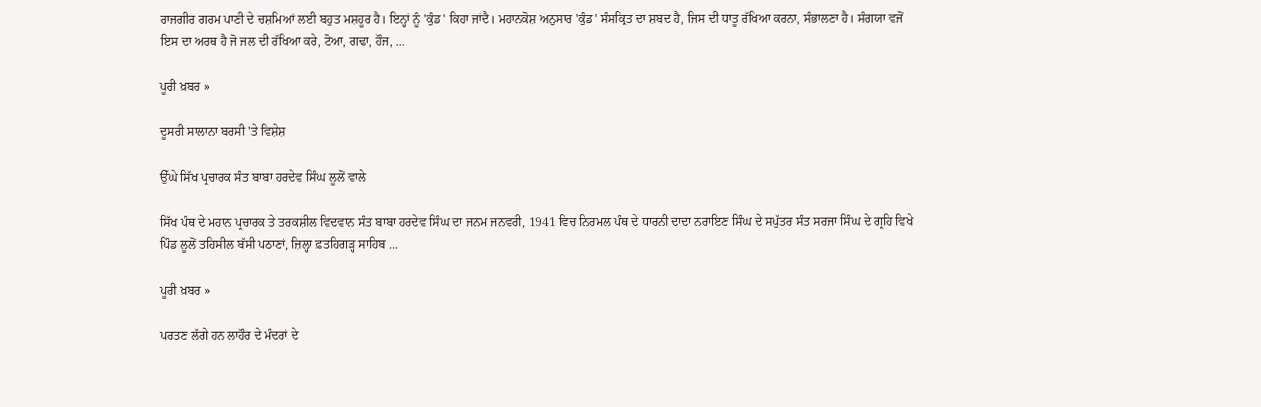ਰਾਜਗੀਰ ਗਰਮ ਪਾਣੀ ਦੇ ਚਸ਼ਮਿਆਂ ਲਈ ਬਹੁਤ ਮਸ਼ਹੂਰ ਹੈ। ਇਨ੍ਹਾਂ ਨੂੰ 'ਕੁੰਡ' ਕਿਹਾ ਜਾਂਦੈ। ਮਹਾਨਕੋਸ਼ ਅਨੁਸਾਰ 'ਕੁੰਡ' ਸੰਸਕ੍ਰਿਤ ਦਾ ਸ਼ਬਦ ਹੈ, ਜਿਸ ਦੀ ਧਾਤੂ ਰੱਖਿਆ ਕਰਨਾ, ਸੰਭਾਲਣਾ ਹੈ। ਸੰਗਯਾ ਵਜੋਂ ਇਸ ਦਾ ਅਰਥ ਹੈ ਜੋ ਜਲ ਦੀ ਰੱਖਿਆ ਕਰੇ, ਟੋਆ, ਗਢਾ, ਹੌਜ, ...

ਪੂਰੀ ਖ਼ਬਰ »

ਦੂਸਰੀ ਸਾਲਾਨਾ ਬਰਸੀ 'ਤੇ ਵਿਸ਼ੇਸ਼

ਉੱਘੇ ਸਿੱਖ ਪ੍ਰਚਾਰਕ ਸੰਤ ਬਾਬਾ ਹਰਦੇਵ ਸਿੰਘ ਲੂਲੋਂ ਵਾਲੇ

ਸਿੱਖ ਪੰਥ ਦੇ ਮਹਾਨ ਪ੍ਰਚਾਰਕ ਤੇ ਤਰਕਸ਼ੀਲ ਵਿਦਵਾਨ ਸੰਤ ਬਾਬਾ ਹਰਦੇਵ ਸਿੰਘ ਦਾ ਜਨਮ ਜਨਵਰੀ, 1941 ਵਿਚ ਨਿਰਮਲ ਪੰਥ ਦੇ ਧਾਰਨੀ ਦਾਦਾ ਨਰਾਇਣ ਸਿੰਘ ਦੇ ਸਪੁੱਤਰ ਸੰਤ ਸਰਜਾ ਸਿੰਘ ਦੇ ਗ੍ਰਹਿ ਵਿਖੇ ਪਿੰਡ ਲੂਲੋਂ ਤਹਿਸੀਲ ਬੱਸੀ ਪਠਾਣਾਂ, ਜ਼ਿਲ੍ਹਾ ਫ਼ਤਹਿਗੜ੍ਹ ਸਾਹਿਬ ...

ਪੂਰੀ ਖ਼ਬਰ »

ਪਰਤਣ ਲੱਗੇ ਹਨ ਲਾਹੌਰ ਦੇ ਮੰਦਰਾਂ ਦੇ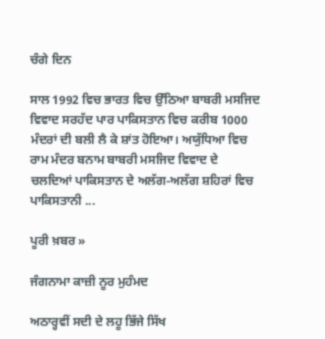ਚੰਗੇ ਦਿਨ

ਸਾਲ 1992 ਵਿਚ ਭਾਰਤ ਵਿਚ ਉੱਠਿਆ ਬਾਬਰੀ ਮਸਜਿਦ ਵਿਵਾਦ ਸਰਹੱਦ ਪਾਰ ਪਾਕਿਸਤਾਨ ਵਿਚ ਕਰੀਬ 1000 ਮੰਦਰਾਂ ਦੀ ਬਲੀ ਲੈ ਕੇ ਸ਼ਾਂਤ ਹੋਇਆ। ਅਯੁੱਧਿਆ ਵਿਚ ਰਾਮ ਮੰਦਰ ਬਨਾਮ ਬਾਬਰੀ ਮਸਜਿਦ ਵਿਵਾਦ ਦੇ ਚਲਦਿਆਂ ਪਾਕਿਸਤਾਨ ਦੇ ਅਲੱਗ-ਅਲੱਗ ਸ਼ਹਿਰਾਂ ਵਿਚ ਪਾਕਿਸਤਾਨੀ ...

ਪੂਰੀ ਖ਼ਬਰ »

ਜੰਗਨਾਮਾ ਕਾਜ਼ੀ ਨੂਰ ਮੁਹੰਮਦ

ਅਠਾਰ੍ਹਵੀਂ ਸਦੀ ਦੇ ਲਹੂ ਭਿੱਜੇ ਸਿੱਖ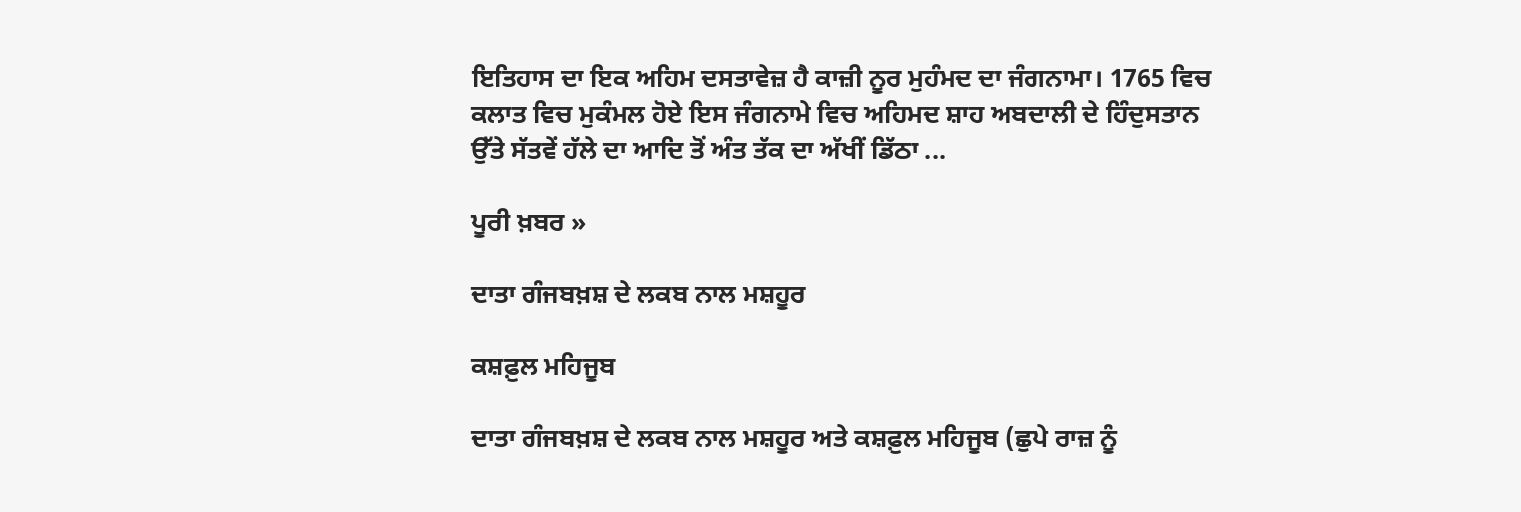ਇਤਿਹਾਸ ਦਾ ਇਕ ਅਹਿਮ ਦਸਤਾਵੇਜ਼ ਹੈ ਕਾਜ਼ੀ ਨੂਰ ਮੁਹੰਮਦ ਦਾ ਜੰਗਨਾਮਾ। 1765 ਵਿਚ ਕਲਾਤ ਵਿਚ ਮੁਕੰਮਲ ਹੋਏ ਇਸ ਜੰਗਨਾਮੇ ਵਿਚ ਅਹਿਮਦ ਸ਼ਾਹ ਅਬਦਾਲੀ ਦੇ ਹਿੰਦੁਸਤਾਨ ਉੱਤੇ ਸੱਤਵੇਂ ਹੱਲੇ ਦਾ ਆਦਿ ਤੋਂ ਅੰਤ ਤੱਕ ਦਾ ਅੱਖੀਂ ਡਿੱਠਾ ...

ਪੂਰੀ ਖ਼ਬਰ »

ਦਾਤਾ ਗੰਜਬਖ਼ਸ਼ ਦੇ ਲਕਬ ਨਾਲ ਮਸ਼ਹੂਰ

ਕਸ਼ਫ਼ੁਲ ਮਹਿਜੂਬ

ਦਾਤਾ ਗੰਜਬਖ਼ਸ਼ ਦੇ ਲਕਬ ਨਾਲ ਮਸ਼ਹੂਰ ਅਤੇ ਕਸ਼ਫ਼ੁਲ ਮਹਿਜੂਬ (ਛੁਪੇ ਰਾਜ਼ ਨੂੰ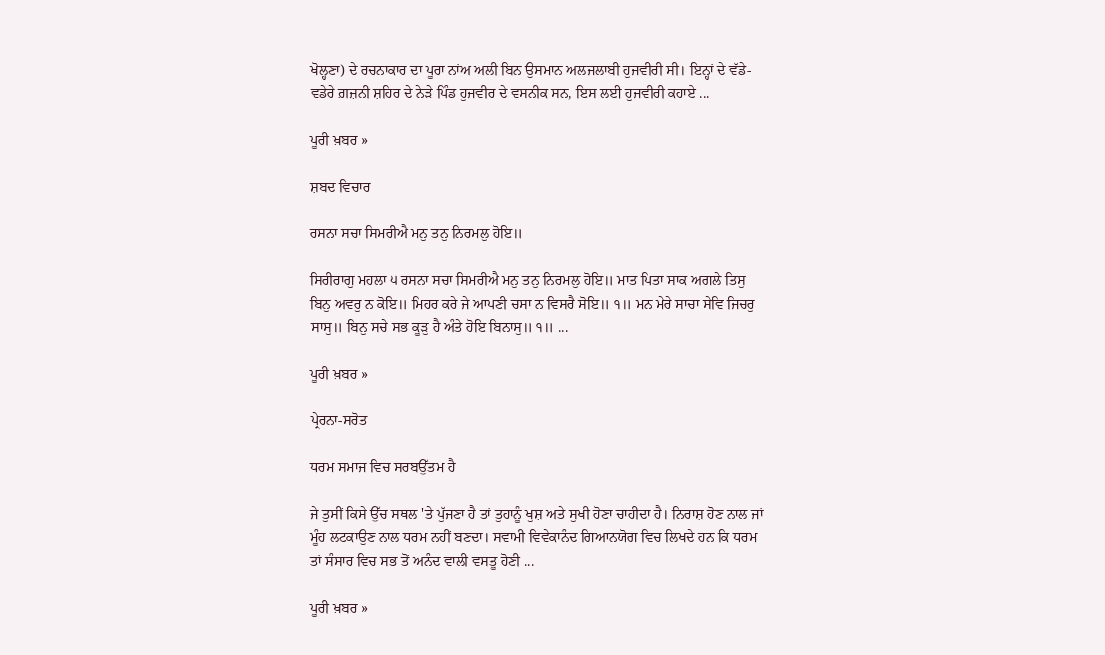ਖੋਲ੍ਹਣਾ) ਦੇ ਰਚਨਾਕਾਰ ਦਾ ਪੂਰਾ ਨਾਂਅ ਅਲੀ ਬਿਨ ਉਸਮਾਨ ਅਲਜਲਾਬੀ ਹੁਜਵੀਰੀ ਸੀ। ਇਨ੍ਹਾਂ ਦੇ ਵੱਡੇ-ਵਡੇਰੇ ਗ਼ਜ਼ਨੀ ਸ਼ਹਿਰ ਦੇ ਨੇੜੇ ਪਿੰਡ ਹੁਜਵੀਰ ਦੇ ਵਸਨੀਕ ਸਨ, ਇਸ ਲਈ ਹੁਜਵੀਰੀ ਕਹਾਏ ...

ਪੂਰੀ ਖ਼ਬਰ »

ਸ਼ਬਦ ਵਿਚਾਰ

ਰਸਨਾ ਸਚਾ ਸਿਮਰੀਐ ਮਨੁ ਤਨੁ ਨਿਰਮਲੁ ਹੋਇ॥

ਸਿਰੀਰਾਗੁ ਮਹਲਾ ੫ ਰਸਨਾ ਸਚਾ ਸਿਮਰੀਐ ਮਨੁ ਤਨੁ ਨਿਰਮਲੁ ਹੋਇ॥ ਮਾਤ ਪਿਤਾ ਸਾਕ ਅਗਲੇ ਤਿਸੁ ਬਿਨੁ ਅਵਰੁ ਨ ਕੋਇ॥ ਮਿਹਰ ਕਰੇ ਜੇ ਆਪਣੀ ਚਸਾ ਨ ਵਿਸਰੈ ਸੋਇ॥ ੧॥ ਮਨ ਮੇਰੇ ਸਾਚਾ ਸੇਵਿ ਜਿਚਰੁ ਸਾਸੁ॥ ਬਿਨੁ ਸਚੇ ਸਭ ਕੂੜੁ ਹੈ ਅੰਤੇ ਹੋਇ ਬਿਨਾਸੁ॥ ੧॥ ...

ਪੂਰੀ ਖ਼ਬਰ »

ਪ੍ਰੇਰਨਾ-ਸਰੋਤ

ਧਰਮ ਸਮਾਜ ਵਿਚ ਸਰਬਉੱਤਮ ਹੈ

ਜੇ ਤੁਸੀਂ ਕਿਸੇ ਉੱਚ ਸਥਲ 'ਤੇ ਪੁੱਜਣਾ ਹੈ ਤਾਂ ਤੁਹਾਨੂੰ ਖੁਸ਼ ਅਤੇ ਸੁਖੀ ਹੋਣਾ ਚਾਹੀਦਾ ਹੈ। ਨਿਰਾਸ਼ ਹੋਣ ਨਾਲ ਜਾਂ ਮੂੰਹ ਲਟਕਾਉਣ ਨਾਲ ਧਰਮ ਨਹੀਂ ਬਣਦਾ। ਸਵਾਮੀ ਵਿਵੇਕਾਨੰਦ ਗਿਆਨਯੋਗ ਵਿਚ ਲਿਖਦੇ ਹਨ ਕਿ ਧਰਮ ਤਾਂ ਸੰਸਾਰ ਵਿਚ ਸਭ ਤੋਂ ਅਨੰਦ ਵਾਲੀ ਵਸਤੂ ਹੋਣੀ ...

ਪੂਰੀ ਖ਼ਬਰ »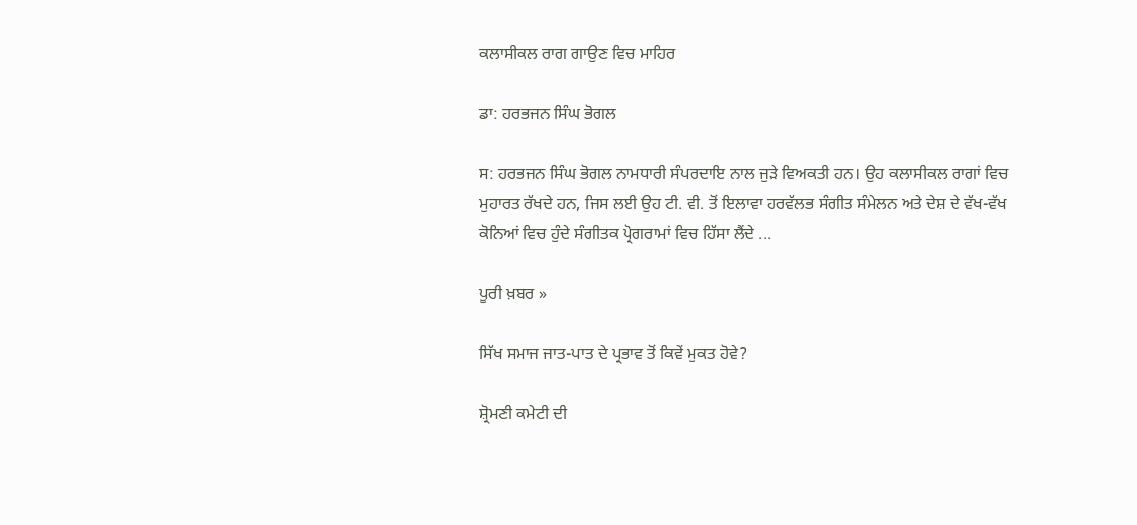ਕਲਾਸੀਕਲ ਰਾਗ ਗਾਉਣ ਵਿਚ ਮਾਹਿਰ

ਡਾ: ਹਰਭਜਨ ਸਿੰਘ ਭੋਗਲ

ਸ: ਹਰਭਜਨ ਸਿੰਘ ਭੋਗਲ ਨਾਮਧਾਰੀ ਸੰਪਰਦਾਇ ਨਾਲ ਜੁੜੇ ਵਿਅਕਤੀ ਹਨ। ਉਹ ਕਲਾਸੀਕਲ ਰਾਗਾਂ ਵਿਚ ਮੁਹਾਰਤ ਰੱਖਦੇ ਹਨ, ਜਿਸ ਲਈ ਉਹ ਟੀ. ਵੀ. ਤੋਂ ਇਲਾਵਾ ਹਰਵੱਲਭ ਸੰਗੀਤ ਸੰਮੇਲਨ ਅਤੇ ਦੇਸ਼ ਦੇ ਵੱਖ-ਵੱਖ ਕੋਨਿਆਂ ਵਿਚ ਹੁੰਦੇ ਸੰਗੀਤਕ ਪ੍ਰੋਗਰਾਮਾਂ ਵਿਚ ਹਿੱਸਾ ਲੈਂਦੇ ...

ਪੂਰੀ ਖ਼ਬਰ »

ਸਿੱਖ ਸਮਾਜ ਜਾਤ-ਪਾਤ ਦੇ ਪ੍ਰਭਾਵ ਤੋਂ ਕਿਵੇਂ ਮੁਕਤ ਹੋਵੇ?

ਸ਼੍ਰੋਮਣੀ ਕਮੇਟੀ ਦੀ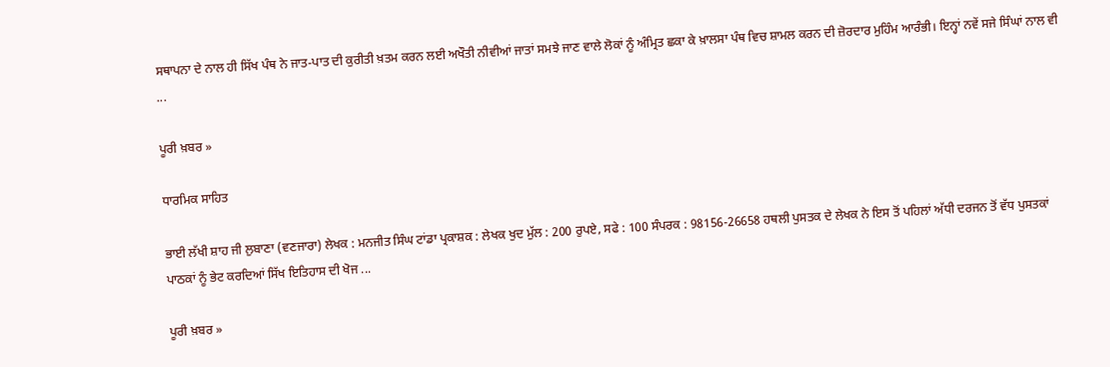ਸਥਾਪਨਾ ਦੇ ਨਾਲ ਹੀ ਸਿੱਖ ਪੰਥ ਨੇ ਜਾਤ-ਪਾਤ ਦੀ ਕੁਰੀਤੀ ਖ਼ਤਮ ਕਰਨ ਲਈ ਅਖੌਤੀ ਨੀਵੀਆਂ ਜਾਤਾਂ ਸਮਝੇ ਜਾਣ ਵਾਲੇ ਲੋਕਾਂ ਨੂੰ ਅੰਮ੍ਰਿਤ ਛਕਾ ਕੇ ਖ਼ਾਲਸਾ ਪੰਥ ਵਿਚ ਸ਼ਾਮਲ ਕਰਨ ਦੀ ਜ਼ੋਰਦਾਰ ਮੁਹਿੰਮ ਆਰੰਭੀ। ਇਨ੍ਹਾਂ ਨਵੇਂ ਸਜੇ ਸਿੰਘਾਂ ਨਾਲ ਵੀ ...

ਪੂਰੀ ਖ਼ਬਰ »

ਧਾਰਮਿਕ ਸਾਹਿਤ

ਭਾਈ ਲੱਖੀ ਸ਼ਾਹ ਜੀ ਲੁਬਾਣਾ (ਵਣਜਾਰਾ) ਲੇਖਕ : ਮਨਜੀਤ ਸਿੰਘ ਟਾਂਡਾ ਪ੍ਰਕਾਸ਼ਕ : ਲੇਖਕ ਖੁਦ ਮੁੱਲ : 200 ਰੁਪਏ, ਸਫੇ : 100 ਸੰਪਰਕ : 98156-26658 ਹਥਲੀ ਪੁਸਤਕ ਦੇ ਲੇਖਕ ਨੇ ਇਸ ਤੋਂ ਪਹਿਲਾਂ ਅੱਧੀ ਦਰਜਨ ਤੋਂ ਵੱਧ ਪੁਸਤਕਾਂ ਪਾਠਕਾਂ ਨੂੰ ਭੇਟ ਕਰਦਿਆਂ ਸਿੱਖ ਇਤਿਹਾਸ ਦੀ ਖੋਜ ...

ਪੂਰੀ ਖ਼ਬਰ »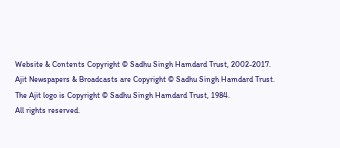Website & Contents Copyright © Sadhu Singh Hamdard Trust, 2002-2017.
Ajit Newspapers & Broadcasts are Copyright © Sadhu Singh Hamdard Trust.
The Ajit logo is Copyright © Sadhu Singh Hamdard Trust, 1984.
All rights reserved.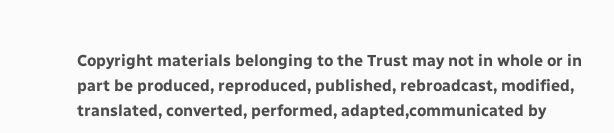Copyright materials belonging to the Trust may not in whole or in part be produced, reproduced, published, rebroadcast, modified, translated, converted, performed, adapted,communicated by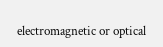electromagnetic or optical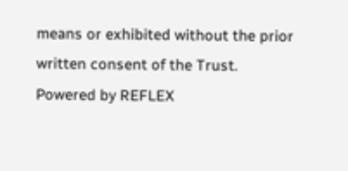means or exhibited without the prior written consent of the Trust. Powered by REFLEX